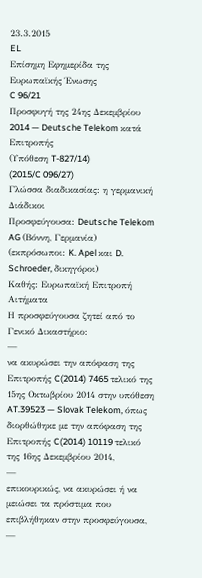23.3.2015
EL
Επίσημη Εφημερίδα της Ευρωπαϊκής Ένωσης
C 96/21
Προσφυγή της 24ης Δεκεμβρίου 2014 — Deutsche Telekom κατά Επιτροπής
(Υπόθεση T-827/14)
(2015/C 096/27)
Γλώσσα διαδικασίας: η γερμανική
Διάδικοι
Προσφεύγουσα: Deutsche Telekom AG (Βόννη, Γερμανία) (εκπρόσωποι: K. Apel και D. Schroeder, δικηγόροι)
Καθής: Ευρωπαϊκή Επιτροπή
Αιτήματα
Η προσφεύγουσα ζητεί από το Γενικό Δικαστήριο:
—
να ακυρώσει την απόφαση της Επιτροπής C(2014) 7465 τελικό της 15ης Οκτωβρίου 2014 στην υπόθεση AT.39523 — Slovak Telekom, όπως διορθώθηκε με την απόφαση της Επιτροπής C(2014) 10119 τελικό της 16ης Δεκεμβρίου 2014,
—
επικουρικώς, να ακυρώσει ή να μειώσει τα πρόστιμα που επιβλήθηκαν στην προσφεύγουσα,
—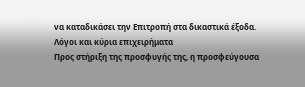να καταδικάσει την Επιτροπή στα δικαστικά έξοδα.
Λόγοι και κύρια επιχειρήματα
Προς στήριξη της προσφυγής της, η προσφεύγουσα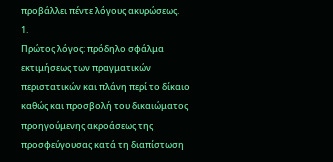προβάλλει πέντε λόγους ακυρώσεως.
1.
Πρώτος λόγος: πρόδηλο σφάλμα εκτιμήσεως των πραγματικών περιστατικών και πλάνη περί το δίκαιο καθώς και προσβολή του δικαιώματος προηγούμενης ακροάσεως της προσφεύγουσας κατά τη διαπίστωση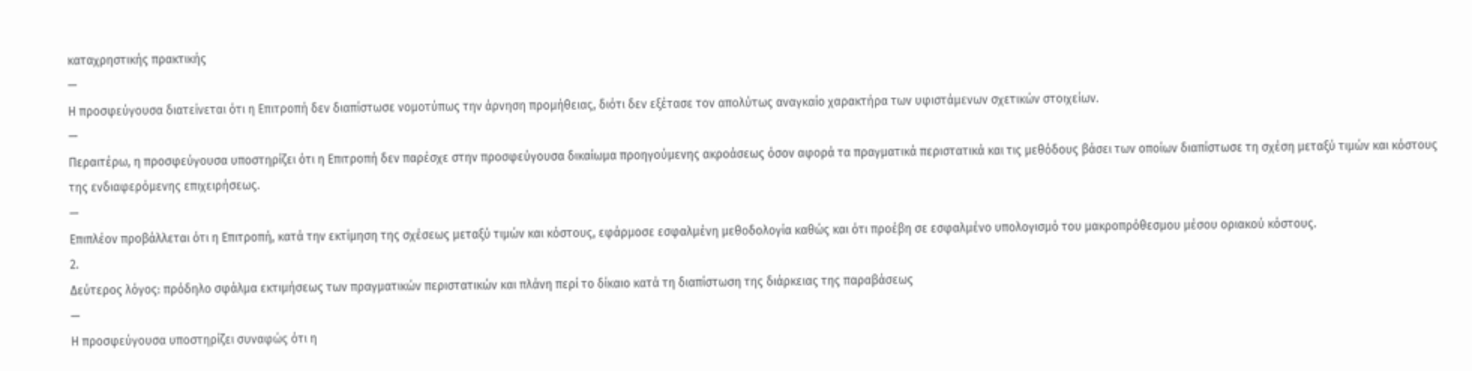καταχρηστικής πρακτικής
—
Η προσφεύγουσα διατείνεται ότι η Επιτροπή δεν διαπίστωσε νομοτύπως την άρνηση προμήθειας, διότι δεν εξέτασε τον απολύτως αναγκαίο χαρακτήρα των υφιστάμενων σχετικών στοιχείων.
—
Περαιτέρω, η προσφεύγουσα υποστηρίζει ότι η Επιτροπή δεν παρέσχε στην προσφεύγουσα δικαίωμα προηγούμενης ακροάσεως όσον αφορά τα πραγματικά περιστατικά και τις μεθόδους βάσει των οποίων διαπίστωσε τη σχέση μεταξύ τιμών και κόστους της ενδιαφερόμενης επιχειρήσεως.
—
Επιπλέον προβάλλεται ότι η Επιτροπή, κατά την εκτίμηση της σχέσεως μεταξύ τιμών και κόστους, εφάρμοσε εσφαλμένη μεθοδολογία καθώς και ότι προέβη σε εσφαλμένο υπολογισμό του μακροπρόθεσμου μέσου οριακού κόστους.
2.
Δεύτερος λόγος: πρόδηλο σφάλμα εκτιμήσεως των πραγματικών περιστατικών και πλάνη περί το δίκαιο κατά τη διαπίστωση της διάρκειας της παραβάσεως
—
Η προσφεύγουσα υποστηρίζει συναφώς ότι η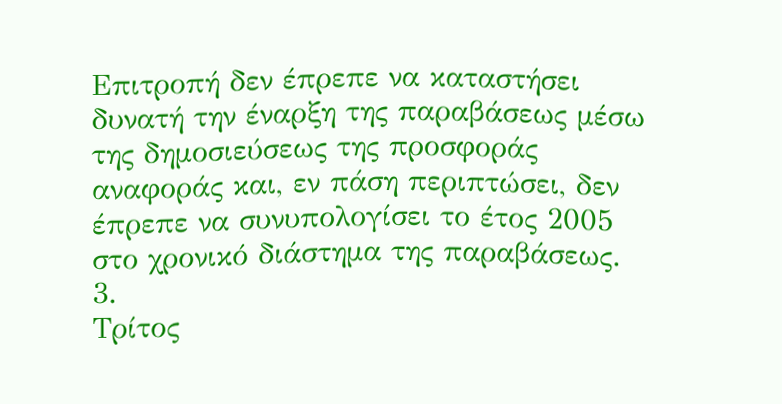Επιτροπή δεν έπρεπε να καταστήσει δυνατή την έναρξη της παραβάσεως μέσω της δημοσιεύσεως της προσφοράς αναφοράς και, εν πάση περιπτώσει, δεν έπρεπε να συνυπολογίσει το έτος 2005 στο χρονικό διάστημα της παραβάσεως.
3.
Τρίτος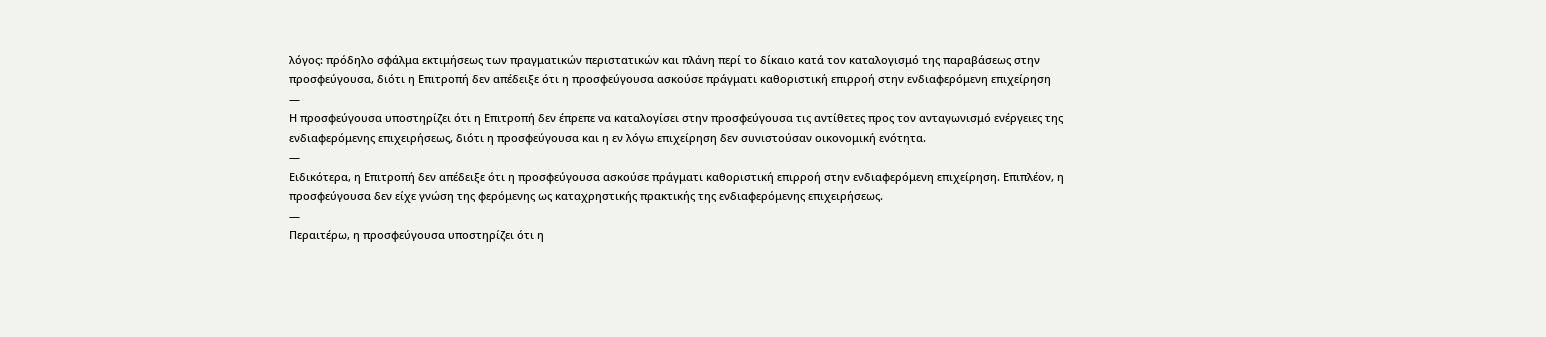λόγος: πρόδηλο σφάλμα εκτιμήσεως των πραγματικών περιστατικών και πλάνη περί το δίκαιο κατά τον καταλογισμό της παραβάσεως στην προσφεύγουσα, διότι η Επιτροπή δεν απέδειξε ότι η προσφεύγουσα ασκούσε πράγματι καθοριστική επιρροή στην ενδιαφερόμενη επιχείρηση
—
Η προσφεύγουσα υποστηρίζει ότι η Επιτροπή δεν έπρεπε να καταλογίσει στην προσφεύγουσα τις αντίθετες προς τον ανταγωνισμό ενέργειες της ενδιαφερόμενης επιχειρήσεως, διότι η προσφεύγουσα και η εν λόγω επιχείρηση δεν συνιστούσαν οικονομική ενότητα.
—
Ειδικότερα, η Επιτροπή δεν απέδειξε ότι η προσφεύγουσα ασκούσε πράγματι καθοριστική επιρροή στην ενδιαφερόμενη επιχείρηση. Επιπλέον, η προσφεύγουσα δεν είχε γνώση της φερόμενης ως καταχρηστικής πρακτικής της ενδιαφερόμενης επιχειρήσεως.
—
Περαιτέρω, η προσφεύγουσα υποστηρίζει ότι η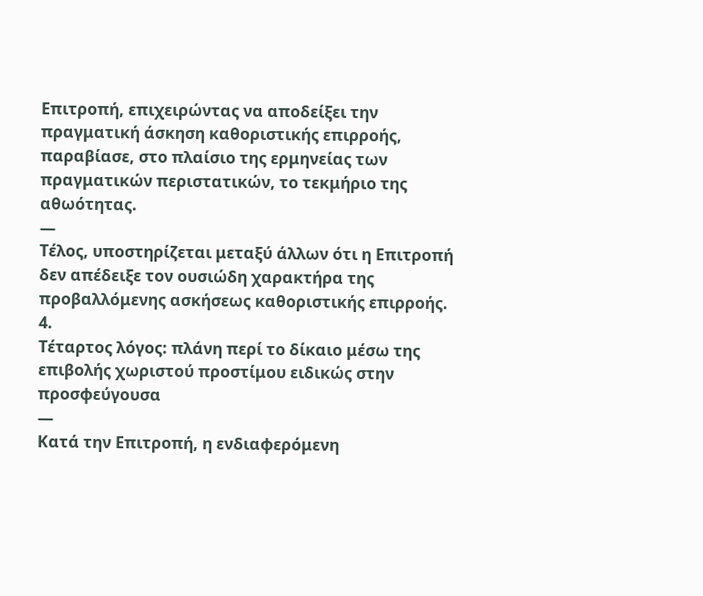Επιτροπή, επιχειρώντας να αποδείξει την πραγματική άσκηση καθοριστικής επιρροής, παραβίασε, στο πλαίσιο της ερμηνείας των πραγματικών περιστατικών, το τεκμήριο της αθωότητας.
—
Τέλος, υποστηρίζεται μεταξύ άλλων ότι η Επιτροπή δεν απέδειξε τον ουσιώδη χαρακτήρα της προβαλλόμενης ασκήσεως καθοριστικής επιρροής.
4.
Τέταρτος λόγος: πλάνη περί το δίκαιο μέσω της επιβολής χωριστού προστίμου ειδικώς στην προσφεύγουσα
—
Κατά την Επιτροπή, η ενδιαφερόμενη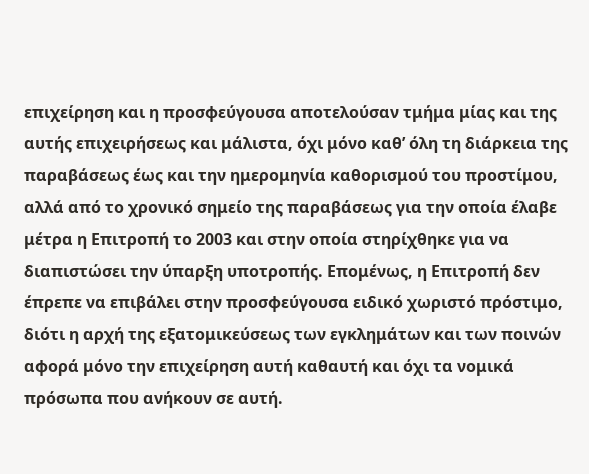επιχείρηση και η προσφεύγουσα αποτελούσαν τμήμα μίας και της αυτής επιχειρήσεως και μάλιστα, όχι μόνο καθ’ όλη τη διάρκεια της παραβάσεως έως και την ημερομηνία καθορισμού του προστίμου, αλλά από το χρονικό σημείο της παραβάσεως για την οποία έλαβε μέτρα η Επιτροπή το 2003 και στην οποία στηρίχθηκε για να διαπιστώσει την ύπαρξη υποτροπής. Επομένως, η Επιτροπή δεν έπρεπε να επιβάλει στην προσφεύγουσα ειδικό χωριστό πρόστιμο, διότι η αρχή της εξατομικεύσεως των εγκλημάτων και των ποινών αφορά μόνο την επιχείρηση αυτή καθαυτή και όχι τα νομικά πρόσωπα που ανήκουν σε αυτή.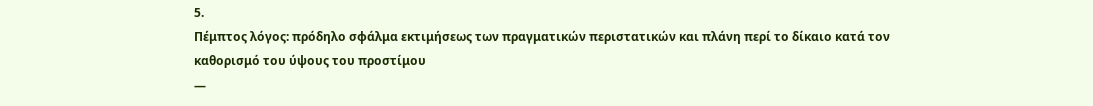5.
Πέμπτος λόγος: πρόδηλο σφάλμα εκτιμήσεως των πραγματικών περιστατικών και πλάνη περί το δίκαιο κατά τον καθορισμό του ύψους του προστίμου
—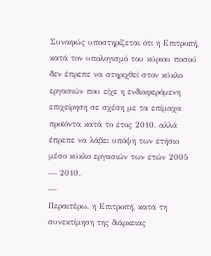Συναφώς υποστηρίζεται ότι η Επιτροπή, κατά τον υπολογισμό του κύριου ποσού δεν έπρεπε να στηριχθεί στον κύκλο εργασιών που είχε η ενδιαφερόμενη επιχείρηση σε σχέση με τα επίμαχα προϊόντα κατά το έτος 2010, αλλά έπρεπε να λάβει υπόψη των ετήσιο μέσο κύκλο εργασιών των ετών 2005 — 2010.
—
Περαιτέρω, η Επιτροπή, κατά τη συνεκτίμηση της διάρκειας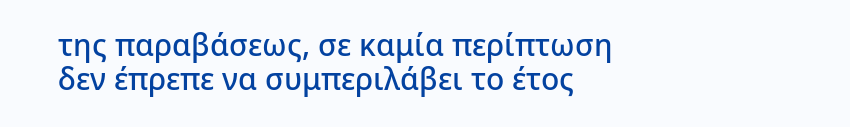της παραβάσεως, σε καμία περίπτωση δεν έπρεπε να συμπεριλάβει το έτος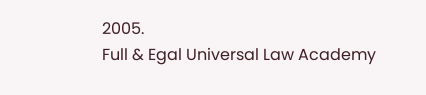2005.
Full & Egal Universal Law Academy